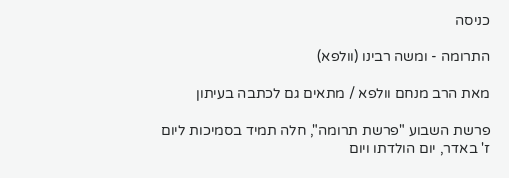כניסה

התרומה - ומשה רבינו (וולפא)

מאת הרב מנחם וולפא / מתאים גם לכתבה בעיתון

פרשת השבוע "פרשת תרומה", חלה תמיד בסמיכות ליום ז' באדר, יום הולדתו ויום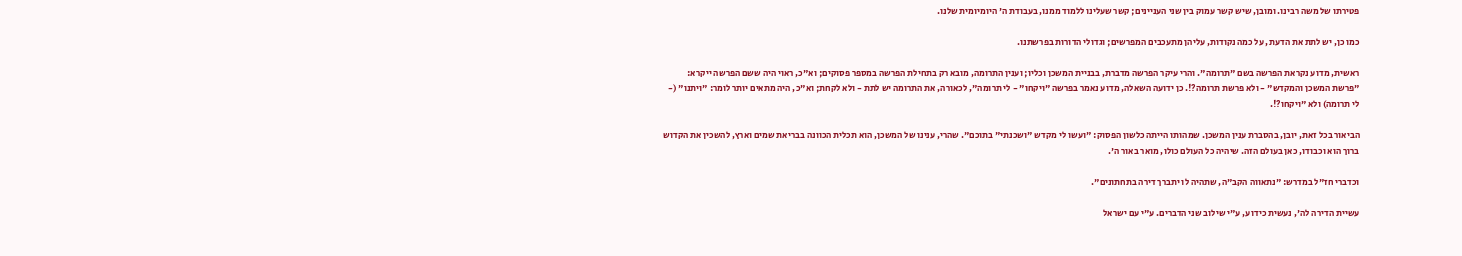פטירתו של משה רבינו. ומובן, שיש קשר עמוק בין שני העניינים; קשר שעלינו ללמוד ממנו, בעבודת ה' היומיומית שלנו.

כמו כן, יש לתת את הדעת, על כמה נקודות, עליהן מתעכבים המפרשים; וגדולי הדורות בפרשתנו.

ראשית, מדוע נקראת הפרשה בשם "תרומה". והרי עיקר הפרשה מדברת, בבניית המשכן וכליו; וענין התרומה, מובא רק בתחילת הפרשה במספר פסוקים; וא"כ, ראוי היה ששם הפרשה ייקרא: "פרשת המשכן והמקדש" - ולא פרשת תרומה?!. כן ידועה השאלה, מדוע נאמר בפרשה "ויקחו" - לי תרומה", לכאורה, את התרומה יש לתת - ולא לקחת; וא"כ, היה מתאים יותר לומר: "ויתנו" (- לי תרומה) ולא "ויקחו?!.

הביאור בכל זאת, יובן, בהסברת ענין המשכן. שמהותו הייתה כלשון הפסוק: "ועשו לי מקדש "ושכנתי" בתוכם". שהרי, ענינו של המשכן, הוא תכלית הכוונה בבריאת שמים וארץ, להשכין את הקדוש ברוך הוא וכבודו, כאן בעולם הזה. שיהיה כל העולם כולו, מואר באור ה'.

וכדברי חז"ל במדרש: "נתאווה הקב"ה, שתהיה לו יתברך דירה בתחתונים".

עשיית הדירה לה', נעשית כידוע, ע"י שילוב שני הדברים. ע"י עם ישראל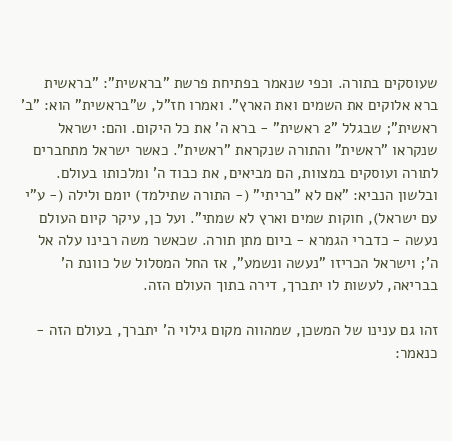שעוסקים בתורה. וכפי שנאמר בפתיחת פרשת "בראשית": "בראשית ברא אלוקים את השמים ואת הארץ". ואמרו חז"ל, ש"בראשית" הוא: "ב' ראשית"; שבגלל "2 ראשית" - ברא ה' את כל היקום. והם: ישראל שנקראו "ראשית" והתורה שנקראת "ראשית". כאשר ישראל מתחברים לתורה ועוסקים במצוות, הם מביאים, את כבוד ה' ומלכותו בעולם. ובלשון הנביא: "אם לא "בריתי" (- התורה שתילמד) יומם ולילה (- ע"י עם ישראל), חוקות שמים וארץ לא שמתי". ועל כן, עיקר קיום העולם נעשה - כדברי הגמרא - ביום מתן תורה. שכאשר משה רבינו עלה אל ה'; וישראל הכריזו "נעשה ונשמע", אז החל המסלול של כוונת ה' בבריאה, לעשות לו יתברך, דירה בתוך העולם הזה.

זהו גם ענינו של המשכן, שמהווה מקום גילוי ה' יתברך, בעולם הזה - כנאמר: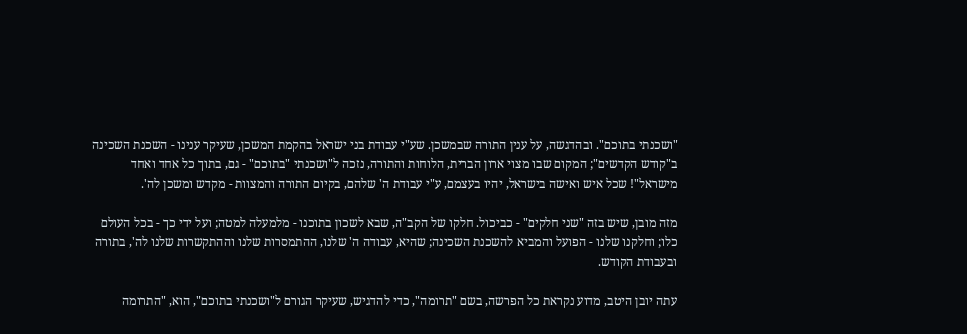"ושכנתי בתוכם". ובהדגשה, על ענין התורה שבמשכן. שע"י עבודת בני ישראל בהקמת המשכן, שעיקר ענינו - השכנת השכינה ב"קודש הקדשים"; המקום שבו מצוי ארון הברית, הלוחות והתורה, נזכה ל"ושכנתי "בתוכם" - גם, בתוך כל אחד ואחד מישראל"! שכל איש ואישה בישראל, יהיו בעצמם, ע"י עבודת ה' שלהם, בקיום התורה והמצוות - מקדש ומשכן לה'.

מזה מובן, שיש בזה "שני חלקים" - כביכול. חלקו של הקב"ה, שבא לשכון בתוכנו - מלמעלה למטה; ועל ידי כך - בכל העולם כלו; וחלקנו שלנו - הפועל והמביא להשכנת השכינה; שהיא, עבודה ה' שלנו, ההתמסרות שלנו וההתקשרות שלנו לה', בתורה ובעבודת הקודש.

עתה יובן היטב, מדוע נקראת כל הפרשה, בשם "תרומה", כדי להדגיש, שעיקר הגורם ל"ושכנתי בתוכם", הוא, "התרומה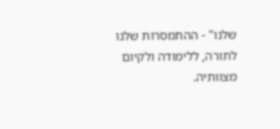שלנו" - ההתמסרות שלנו לתורה, ללימודה ולקיום מצוותיה.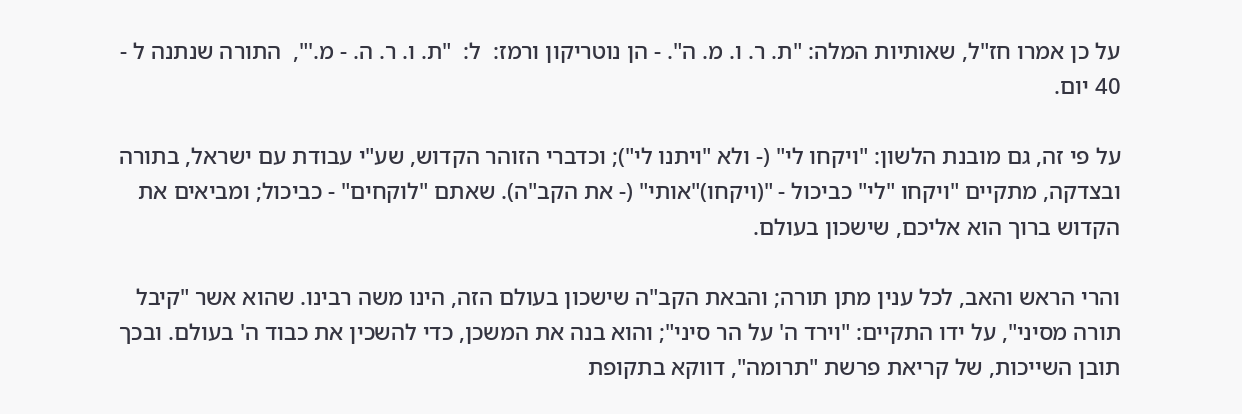על כן אמרו חז"ל, שאותיות המלה: "ת. ר. ו. מ. ה". - הן נוטריקון ורמז:  ל:  "ת. ו. ר. ה. - מ.'",  התורה שנתנה ל - 40 יום.

על פי זה, גם מובנת הלשון: "ויקחו לי" (- ולא "ויתנו לי"); וכדברי הזוהר הקדוש, שע"י עבודת עם ישראל, בתורה ובצדקה, מתקיים "ויקחו "לי" כביכול - "(ויקחו)"אותי" (- את הקב"ה). שאתם "לוקחים" - כביכול; ומביאים את הקדוש ברוך הוא אליכם, שישכון בעולם.

והרי הראש והאב, לכל ענין מתן תורה; והבאת הקב"ה שישכון בעולם הזה, הינו משה רבינו. שהוא אשר "קיבל תורה מסיני", על ידו התקיים: "וירד ה' על הר סיני"; והוא בנה את המשכן, כדי להשכין את כבוד ה' בעולם. ובכך תובן השייכות, של קריאת פרשת "תרומה", דווקא בתקופת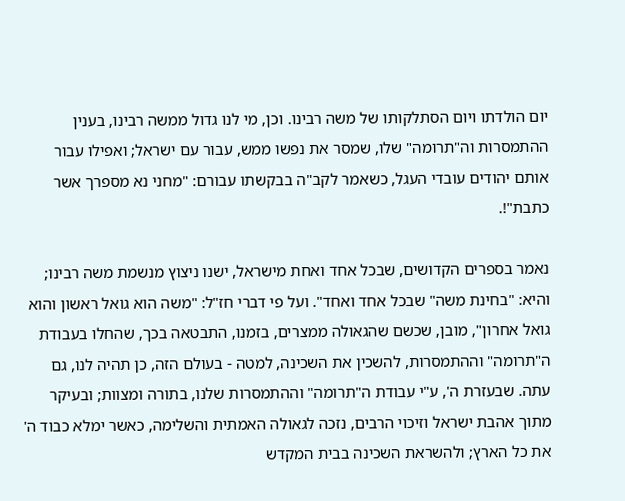יום הולדתו ויום הסתלקותו של משה רבינו. וכן, מי לנו גדול ממשה רבינו, בענין ההתמסרות וה"תרומה" שלו, שמסר את נפשו ממש, עבור עם ישראל; ואפילו עבור אותם יהודים עובדי העגל, כשאמר לקב"ה בבקשתו עבורם: "מחני נא מספרך אשר כתבת"!.

נאמר בספרים הקדושים, שבכל אחד ואחת מישראל, ישנו ניצוץ מנשמת משה רבינו; והיא: "בחינת משה" שבכל אחד ואחד". ועל פי דברי חז"ל: "משה הוא גואל ראשון והוא גואל אחרון", מובן, שכשם שהגאולה ממצרים, בזמנו, התבטאה בכך, שהחלו בעבודת ה"תרומה" וההתמסרות, להשכין את השכינה, למטה - בעולם הזה, כן תהיה לנו, גם עתה. שבעזרת ה', ע"י עבודת ה"תרומה" וההתמסרות שלנו, בתורה ומצוות; ובעיקר מתוך אהבת ישראל וזיכוי הרבים, נזכה לגאולה האמתית והשלימה, כאשר ימלא כבוד ה' את כל הארץ; ולהשראת השכינה בבית המקדש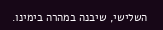השלישי, שיבנה במהרה בימינו.